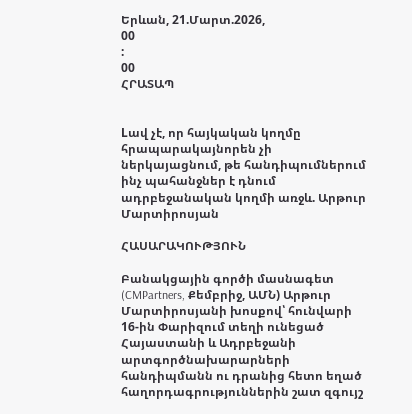Երևան, 21.Մարտ.2026,
00
:
00
ՀՐԱՏԱՊ


Lավ չէ, որ հայկական կողմը հրապարակայնորեն չի ներկայացնում, թե հանդիպումներում ինչ պահանջներ է դնում ադրբեջանական կողմի առջև. Արթուր Մարտիրոսյան

ՀԱՍԱՐԱԿՈՒԹՅՈՒՆ

Բանակցային գործի մասնագետ (CMPartners, Քեմբրիջ, ԱՄՆ) Արթուր Մարտիրոսյանի խոսքով՝ հունվարի 16-ին Փարիզում տեղի ունեցած Հայաստանի և Ադրբեջանի արտգործնախարարների հանդիպմանն ու դրանից հետո եղած հաղորդագրություններին շատ զգույշ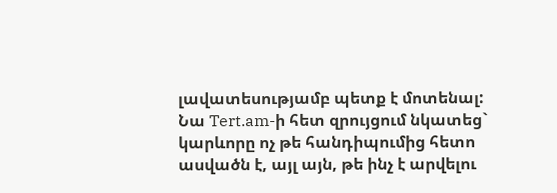լավատեսությամբ պետք է մոտենալ: Նա Tert.am-ի հետ զրույցում նկատեց` կարևորը ոչ թե հանդիպումից հետո ասվածն է, այլ այն, թե ինչ է արվելու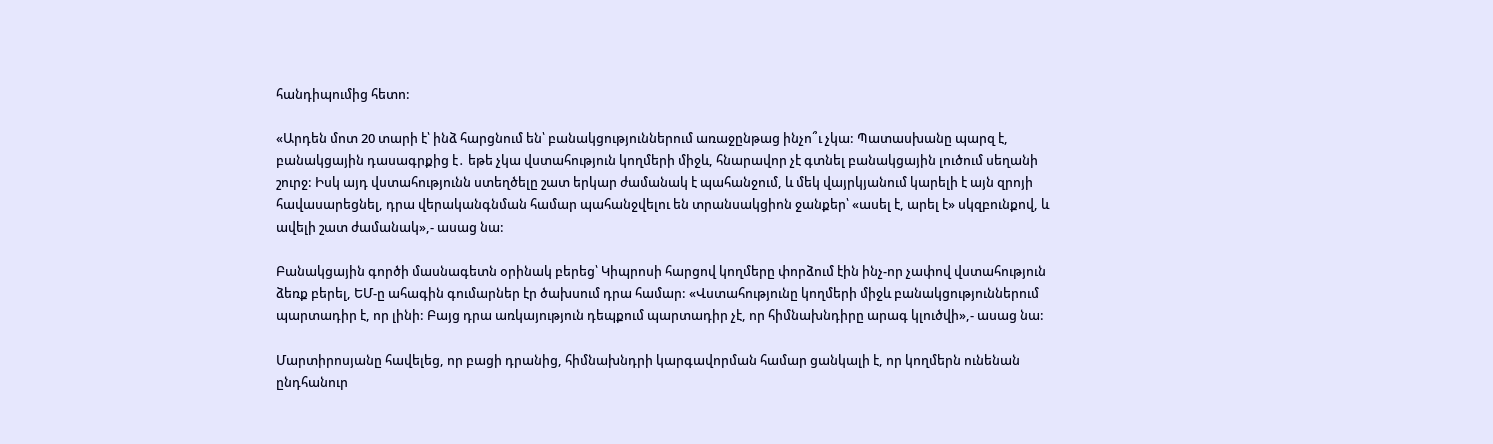հանդիպումից հետո:

«Արդեն մոտ 20 տարի է՝ ինձ հարցնում են՝ բանակցություններում առաջընթաց ինչո՞ւ չկա: Պատասխանը պարզ է, բանակցային դասագրքից է․ եթե չկա վստահություն կողմերի միջև, հնարավոր չէ գտնել բանակցային լուծում սեղանի շուրջ: Իսկ այդ վստահությունն ստեղծելը շատ երկար ժամանակ է պահանջում, և մեկ վայրկյանում կարելի է այն զրոյի հավասարեցնել, դրա վերականգնման համար պահանջվելու են տրանսակցիոն ջանքեր՝ «ասել է, արել է» սկզբունքով, և ավելի շատ ժամանակ»,- ասաց նա:

Բանակցային գործի մասնագետն օրինակ բերեց՝ Կիպրոսի հարցով կողմերը փորձում էին ինչ-որ չափով վստահություն ձեռք բերել, ԵՄ-ը ահագին գումարներ էր ծախսում դրա համար: «Վստահությունը կողմերի միջև բանակցություններում պարտադիր է, որ լինի: Բայց դրա առկայություն դեպքում պարտադիր չէ, որ հիմնախնդիրը արագ կլուծվի»,- ասաց նա:

Մարտիրոսյանը հավելեց, որ բացի դրանից, հիմնախնդրի կարգավորման համար ցանկալի է, որ կողմերն ունենան ընդհանուր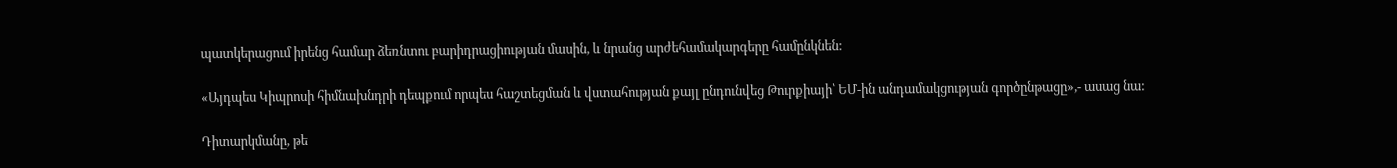պատկերացում իրենց համար ձեռնտու բարիդրացիության մասին, և նրանց արժեհամակարգերը համընկնեն:

«Այդպես Կիպրոսի հիմնախնդրի դեպքում որպես հաշտեցման և վստահության քայլ ընդունվեց Թուրքիայի՝ ԵՄ-ին անդամակցության գործընթացը»,- ասաց նա:

Դիտարկմանը, թե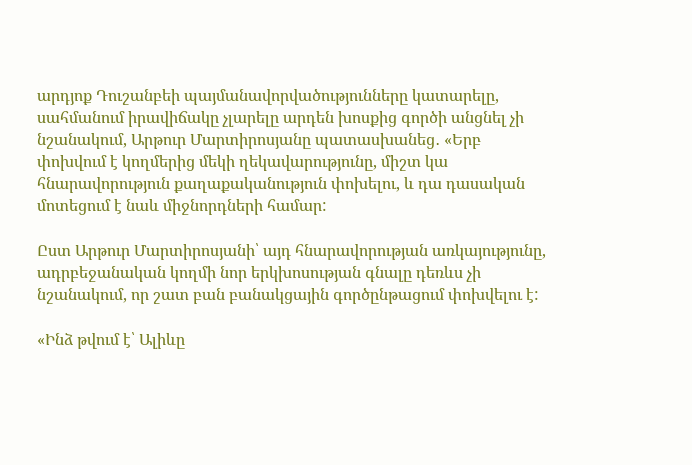արդյոք Դուշանբեի պայմանավորվածությունները կատարելը, սահմանում իրավիճակը չլարելը արդեն խոսքից գործի անցնել չի նշանակում, Արթուր Մարտիրոսյանը պատասխանեց․ «Երբ փոխվում է կողմերից մեկի ղեկավարությունը, միշտ կա հնարավորություն քաղաքականություն փոխելու, և դա դասական մոտեցում է նաև միջնորդների համար:

Ըստ Արթուր Մարտիրոսյանի՝ այդ հնարավորության առկայությունը, ադրբեջանական կողմի նոր երկխոսության գնալը դեռևս չի նշանակում, որ շատ բան բանակցային գործընթացում փոխվելու է:

«Ինձ թվում է՝ Ալիևը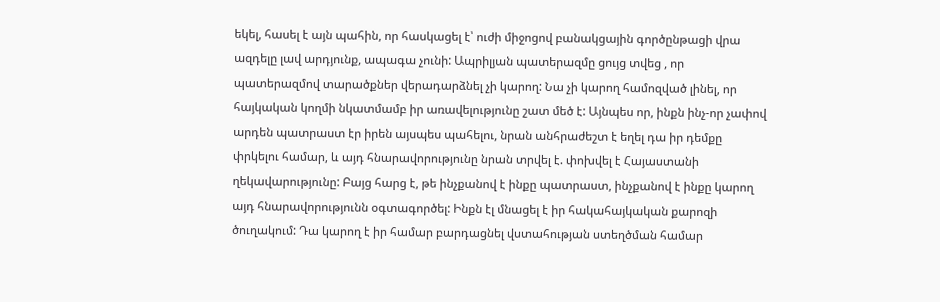եկել, հասել է այն պահին, որ հասկացել է՝ ուժի միջոցով բանակցային գործընթացի վրա ազդելը լավ արդյունք, ապագա չունի: Ապրիլյան պատերազմը ցույց տվեց , որ պատերազմով տարածքներ վերադարձնել չի կարող: Նա չի կարող համոզված լինել, որ հայկական կողմի նկատմամբ իր առավելությունը շատ մեծ է: Այնպես որ, ինքն ինչ-որ չափով արդեն պատրաստ էր իրեն այսպես պահելու, նրան անհրաժեշտ է եղել դա իր դեմքը փրկելու համար, և այդ հնարավորությունը նրան տրվել է. փոխվել է Հայաստանի ղեկավարությունը: Բայց հարց է, թե ինչքանով է ինքը պատրաստ, ինչքանով է ինքը կարող այդ հնարավորությունն օգտագործել: Ինքն էլ մնացել է իր հակահայկական քարոզի ծուղակում: Դա կարող է իր համար բարդացնել վստահության ստեղծման համար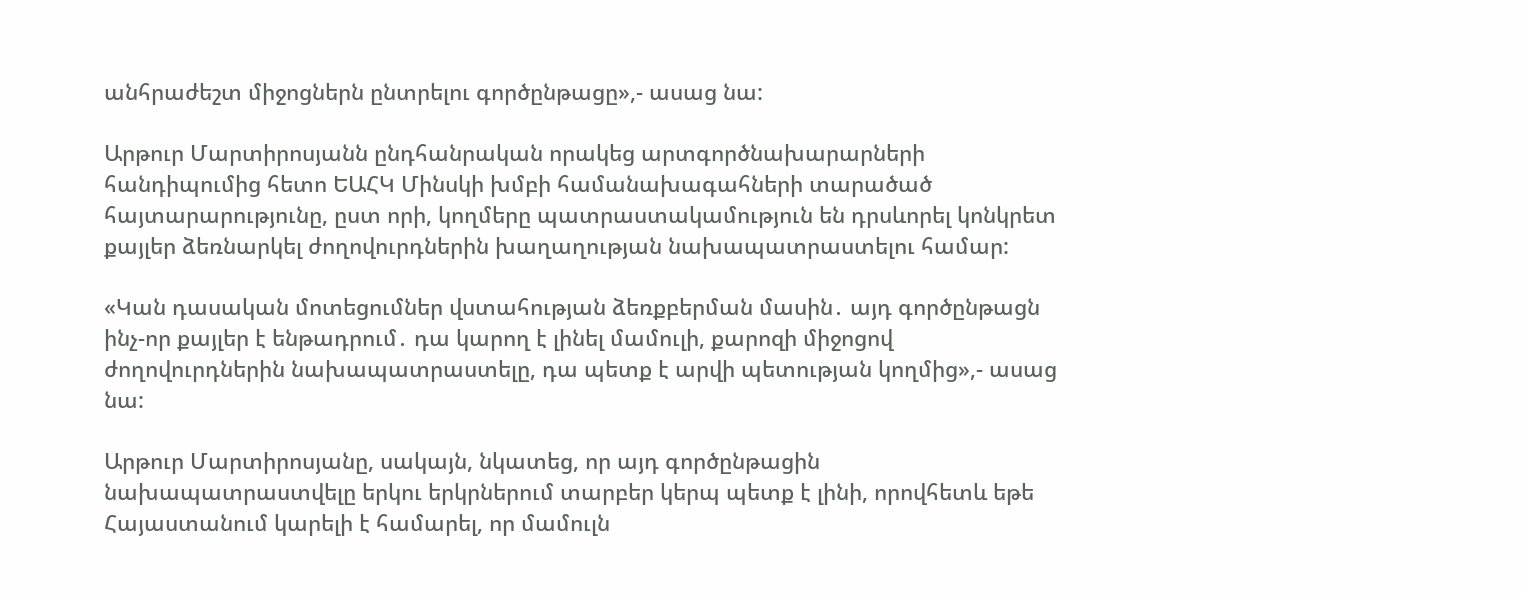անհրաժեշտ միջոցներն ընտրելու գործընթացը»,- ասաց նա:

Արթուր Մարտիրոսյանն ընդհանրական որակեց արտգործնախարարների հանդիպումից հետո ԵԱՀԿ Մինսկի խմբի համանախագահների տարածած հայտարարությունը, ըստ որի, կողմերը պատրաստակամություն են դրսևորել կոնկրետ քայլեր ձեռնարկել ժողովուրդներին խաղաղության նախապատրաստելու համար:

«Կան դասական մոտեցումներ վստահության ձեռքբերման մասին․ այդ գործընթացն ինչ-որ քայլեր է ենթադրում․ դա կարող է լինել մամուլի, քարոզի միջոցով ժողովուրդներին նախապատրաստելը, դա պետք է արվի պետության կողմից»,- ասաց նա:

Արթուր Մարտիրոսյանը, սակայն, նկատեց, որ այդ գործընթացին նախապատրաստվելը երկու երկրներում տարբեր կերպ պետք է լինի, որովհետև եթե Հայաստանում կարելի է համարել, որ մամուլն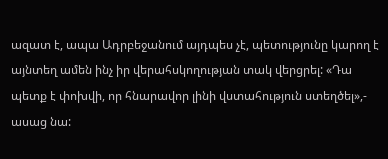ազատ է, ապա Ադրբեջանում այդպես չէ, պետությունը կարող է այնտեղ ամեն ինչ իր վերահսկողության տակ վերցրել: «Դա պետք է փոխվի, որ հնարավոր լինի վստահություն ստեղծել»,- ասաց նա: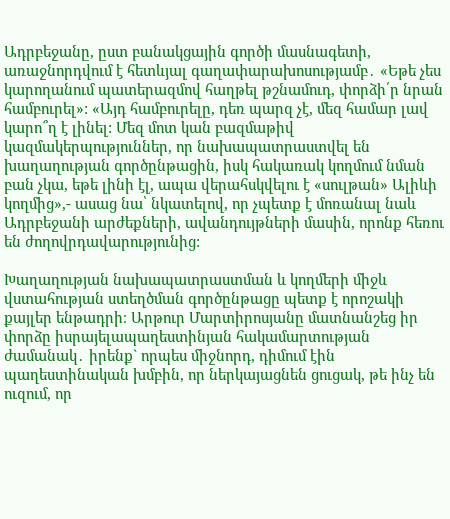Ադրբեջանը, ըստ բանակցային գործի մասնագետի, առաջնորդվում է հետևյալ գաղափարախոսությամբ․ «Եթե չես կարողանում պատերազմով հաղթել թշնամուդ, փորձի՛ր նրան համբուրել»: «Այդ համբուրելը, դեռ պարզ չէ, մեզ համար լավ կարո՞ղ է լինել: Մեզ մոտ կան բազմաթիվ կազմակերպություններ, որ նախապատրաստվել են խաղաղության գործընթացին, իսկ հակառակ կողմում նման բան չկա, եթե լինի էլ, ապա վերահսկվելու է «սուլթան» Ալիևի կողմից»,- ասաց նա՝ նկատելով, որ չպետք է մոռանալ նաև Ադրբեջանի արժեքների, ավանդույթների մասին, որոնք հեռու են ժողովրդավարությունից:

Խաղաղության նախապատրաստման և կողմերի միջև վստահության ստեղծման գործընթացը պետք է որոշակի քայլեր ենթադրի։ Արթուր Մարտիրոսյանը մատնանշեց իր փորձը իսրայելապաղեստինյան հակամարտության ժամանակ․ իրենք` որպես միջնորդ, դիմում էին պաղեստինական խմբին, որ ներկայացնեն ցուցակ, թե ինչ են ուզում, որ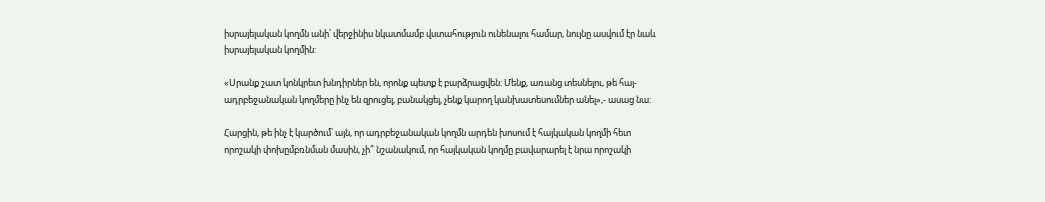իսրայելական կողմն անի՝ վերջինիս նկատմամբ վստահություն ունենալու համար, նույնը ասվում էր նաև իսրայելական կողմին:

«Սրանք շատ կոնկրետ խնդիրներ են, որոնք պետք է բարձրացվեն: Մենք, առանց տեսնելու, թե հայ-ադրբեջանական կողմերը ինչ են զրուցել, բանակցել, չենք կարող կանխատեսումներ անել»,- ասաց նա:

Հարցին, թե ինչ է կարծում՝ այն, որ ադրբեջանական կողմն արդեն խոսում է հայկական կողմի հետ որոշակի փոխըմբռնման մասին, չի՞ նշանակում, որ հայկական կողմը բավարարել է նրա որոշակի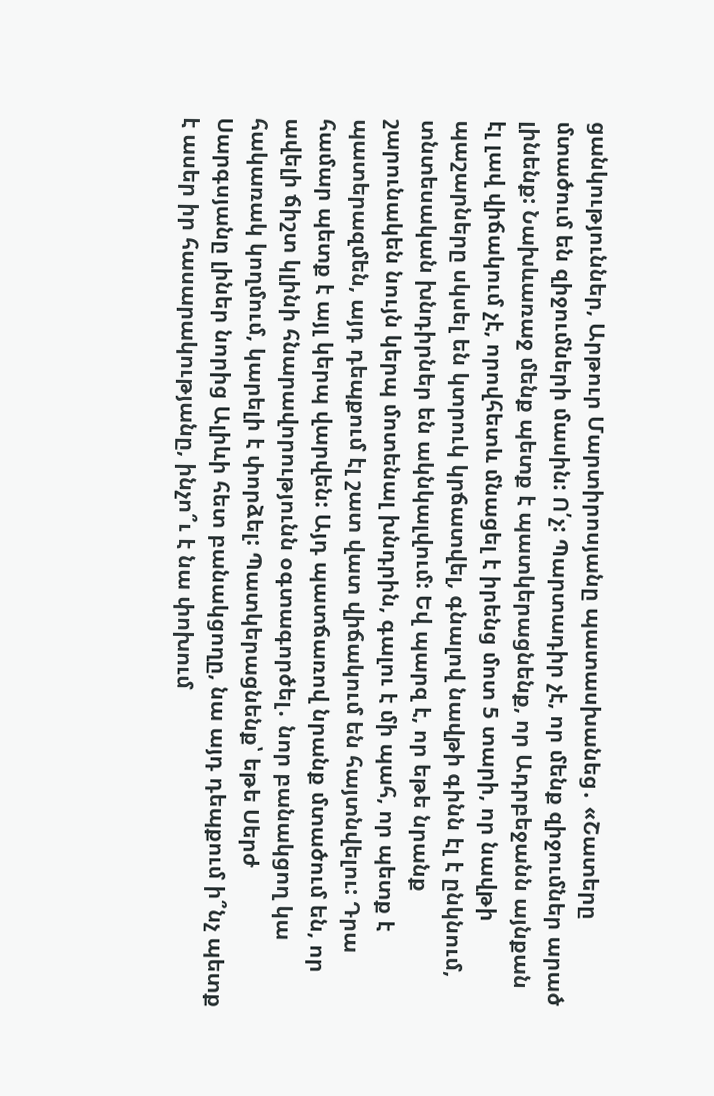ցանկություններ, Արթուր Մարտիրոսյանը պատասխանեց․ «Շատերը մտածում են զիջումների մասին: Ո՛չ: Պարտադիր չէ, որ մենք զիջումներ արած լինենք: Նախևառաջ մենք պետք է պատկերացնենք, որ Ադրբեջանն այնքան էլ լավ վիճակում չէ, որովհետև մնացել է իրենց մոտ 5 տարի, որ նավթի պաշարները սկսել են կտրուկ կրճատվել, գնալով նավթի գինն էլ է ընկնում, տնտեսական խնդիրներ են ակնկալվում: Եվ պարզ է, որ եթե նրանք շարունակեն նույն կերպ մոտենալ խնդրին, գալու է մի պահ, որ պետք է պատերազմեն, այդ դեպքում էլ շատ վատ վիճակում են հայտնվելու: Դրա համար պետք է այլ կերպ վարվեն: Այդ պատճառով նրանք մտածում են, որ ավելի ճիշտ կլինի հնարավորությունն օգտագործել․ նոր բանակցող կա հակառակ կողմում, կարելի է փորձել: Պատկերացնենք՝ եթե Սերժ Սարգսյանը լիներ նորից Ալիևի հետ բանակցողը, նա այդ դեպքում ի՞նչ պետք է ասեր իր հասարակությանը, ինչո՞ւ է նա փոխում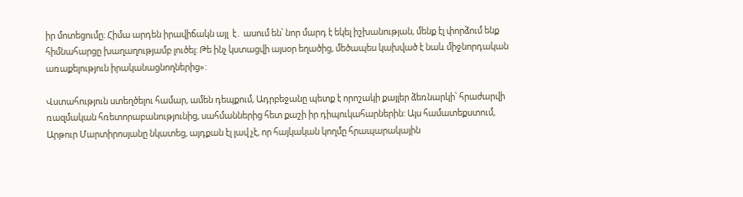իր մոտեցումը: Հիմա արդեն իրավիճակն այլ  է․ ասում են՝ նոր մարդ է եկել իշխանության, մենք էլ փորձում ենք հիմնահարցը խաղաղությամբ լուծել: Թե ինչ կստացվի այսօր եղածից, մեծապես կախված է նաև միջնորդական առաքելություն իրականացնողներից»:

Վստահություն ստեղծելու համար, ամեն դեպքում, Ադրբեջանը պետք է որոշակի քայլեր ձեռնարկի՝ հրաժարվի ռազմական հռետորաբանությունից, սահմաններից հետ քաշի իր դիպուկահարներին: Այս համատեքստում, Արթուր Մարտիրոսյանը նկատեց, այդքան էլ լավ չէ, որ հայկական կողմը հրապարակային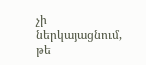չի ներկայացնում, թե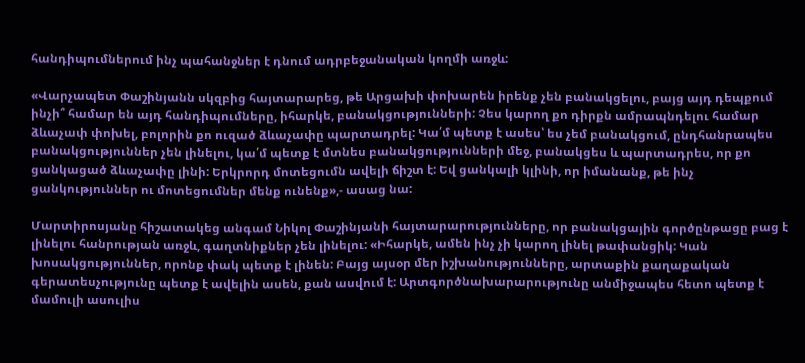հանդիպումներում ինչ պահանջներ է դնում ադրբեջանական կողմի առջև:

«Վարչապետ Փաշինյանն սկզբից հայտարարեց, թե Արցախի փոխարեն իրենք չեն բանակցելու, բայց այդ դեպքում ինչի՞ համար են այդ հանդիպումները, իհարկե, բանակցությունների: Չես կարող քո դիրքն ամրապնդելու համար ձևաչափ փոխել, բոլորին քո ուզած ձևաչափը պարտադրել: Կա՛մ պետք է ասես՝ ես չեմ բանակցում, ընդհանրապես բանակցություններ չեն լինելու, կա՛մ պետք է մտնես բանակցությունների մեջ, բանակցես և պարտադրես, որ քո ցանկացած ձևաչափը լինի: Երկրորդ մոտեցումն ավելի ճիշտ է: Եվ ցանկալի կլինի, որ իմանանք, թե ինչ ցանկություններ ու մոտեցումներ մենք ունենք»,- ասաց նա:

Մարտիրոսյանը հիշատակեց անգամ Նիկոլ Փաշինյանի հայտարարությունները, որ բանակցային գործընթացը բաց է լինելու հանրության առջև, գաղտնիքներ չեն լինելու: «Իհարկե, ամեն ինչ չի կարող լինել թափանցիկ: Կան խոսակցություններ, որոնք փակ պետք է լինեն: Բայց այսօր մեր իշխանությունները, արտաքին քաղաքական գերատեսչությունը պետք է ավելին ասեն, քան ասվում է: Արտգործնախարարությունը անմիջապես հետո պետք է մամուլի ասուլիս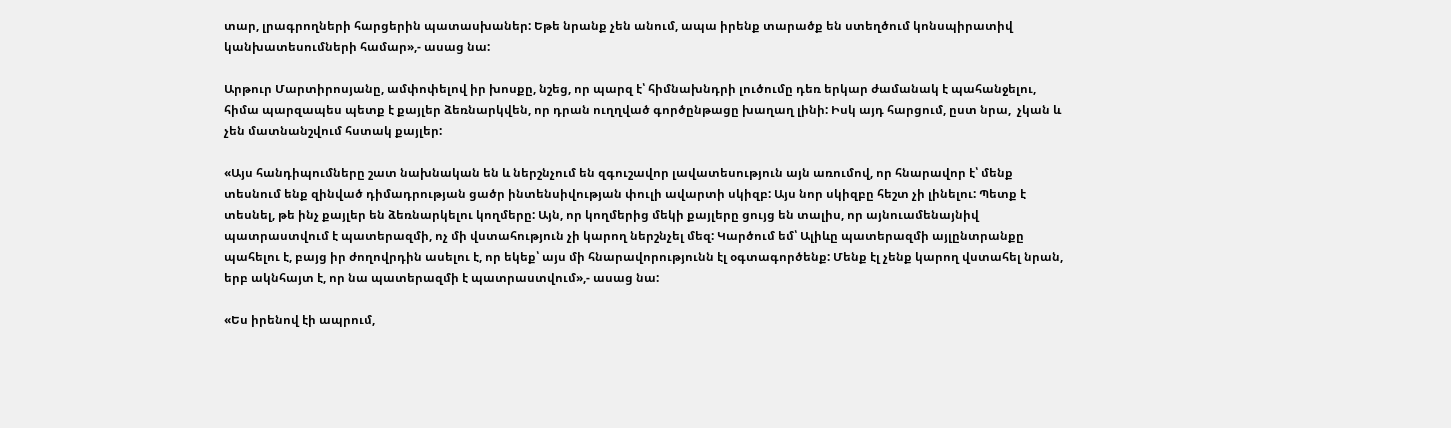տար, լրագրողների հարցերին պատասխաներ: Եթե նրանք չեն անում, ապա իրենք տարածք են ստեղծում կոնսպիրատիվ կանխատեսումների համար»,- ասաց նա:

Արթուր Մարտիրոսյանը, ամփոփելով իր խոսքը, նշեց, որ պարզ է՝ հիմնախնդրի լուծումը դեռ երկար ժամանակ է պահանջելու, հիմա պարզապես պետք է քայլեր ձեռնարկվեն, որ դրան ուղղված գործընթացը խաղաղ լինի: Իսկ այդ հարցում, ըստ նրա,  չկան և չեն մատնանշվում հստակ քայլեր:

«Այս հանդիպումները շատ նախնական են և ներշնչում են զգուշավոր լավատեսություն այն առումով, որ հնարավոր է՝ մենք տեսնում ենք զինված դիմադրության ցածր ինտենսիվության փուլի ավարտի սկիզբ: Այս նոր սկիզբը հեշտ չի լինելու: Պետք է տեսնել, թե ինչ քայլեր են ձեռնարկելու կողմերը: Այն, որ կողմերից մեկի քայլերը ցույց են տալիս, որ այնուամենայնիվ պատրաստվում է պատերազմի, ոչ մի վստահություն չի կարող ներշնչել մեզ: Կարծում եմ՝ Ալիևը պատերազմի այլընտրանքը պահելու է, բայց իր ժողովրդին ասելու է, որ եկեք՝ այս մի հնարավորությունն էլ օգտագործենք: Մենք էլ չենք կարող վստահել նրան, երբ ակնհայտ է, որ նա պատերազմի է պատրաստվում»,- ասաց նա:

«Ես իրենով էի ապրում,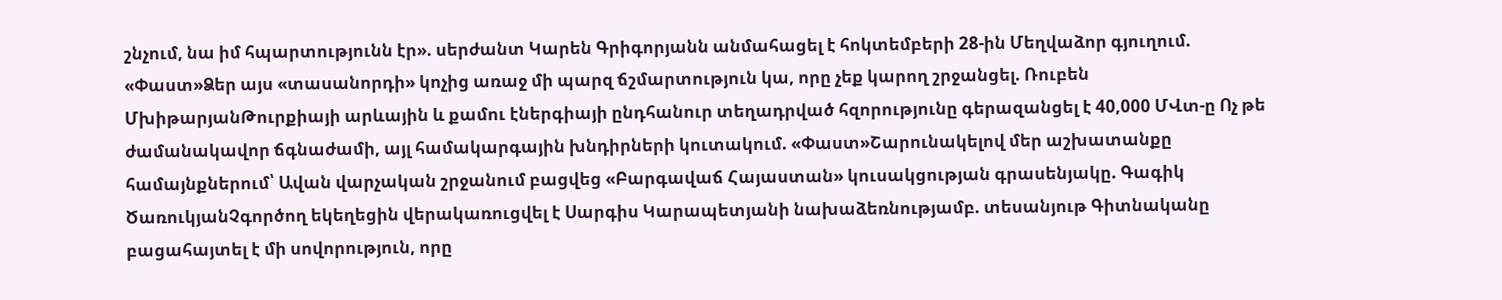շնչում, նա իմ հպարտությունն էր». սերժանտ Կարեն Գրիգորյանն անմահացել է հոկտեմբերի 28-ին Մեղվաձոր գյուղում. «Փաստ»Ձեր այս «տասանորդի» կոչից առաջ մի պարզ ճշմարտություն կա, որը չեք կարող շրջանցել. Ռուբեն ՄխիթարյանԹուրքիայի արևային և քամու էներգիայի ընդհանուր տեղադրված հզորությունը գերազանցել է 40,000 ՄՎտ-ը Ոչ թե ժամանակավոր ճգնաժամի, այլ համակարգային խնդիրների կուտակում. «Փաստ»Շարունակելով մեր աշխատանքը համայնքներում՝ Ավան վարչական շրջանում բացվեց «Բարգավաճ Հայաստան» կուսակցության գրասենյակը. Գագիկ ԾառուկյանՉգործող եկեղեցին վերակառուցվել է Սարգիս Կարապետյանի նախաձեռնությամբ. տեսանյութ Գիտնականը բացահայտել է մի սովորություն, որը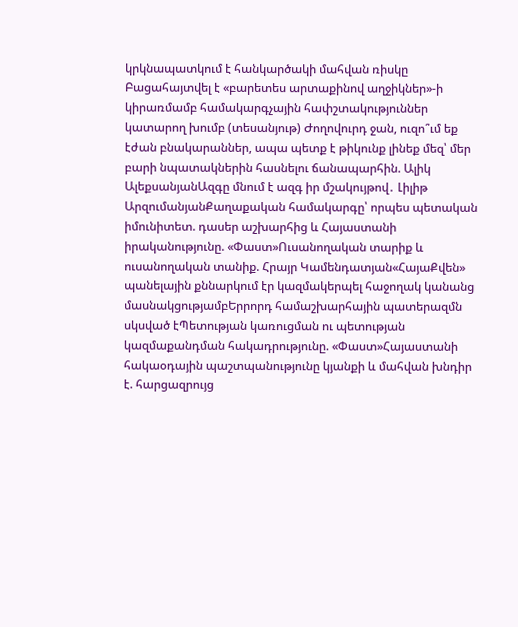կրկնապատկում է հանկարծակի մահվան ռիսկը Բացահայտվել է «բարետես արտաքինով աղջիկներ»-ի կիրառմամբ համակարգչային հափշտակություններ կատարող խումբ (տեսանյութ) Ժողովուրդ ջան, ուզո՞ւմ եք էժան բնակարաններ, ապա պետք է թիկունք լինեք մեզ՝ մեր բարի նպատակներին հասնելու ճանապարհին. Ալիկ ԱլեքսանյանԱզգը մնում է ազգ իր մշակույթով․ Լիլիթ ԱրզումանյանՔաղաքական համակարգը՝ որպես պետական իմունիտետ. դասեր աշխարհից և Հայաստանի իրականությունը. «Փաստ»Ուսանողական տարիք և ուսանողական տանիք. Հրայր Կամենդատյան«ՀայաՔվեն» պանելային քննարկում էր կազմակերպել հաջողակ կանանց մասնակցությամբԵրրորդ համաշխարհային պատերազմն սկսված էՊետության կառուցման ու պետության կազմաքանդման հակադրությունը. «Փաստ»Հայաստանի հակաօդային պաշտպանությունը կյանքի և մահվան խնդիր է. հարցազրույց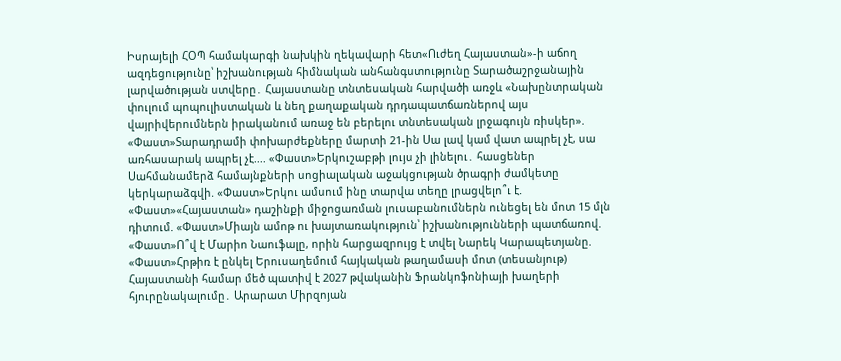Իսրայելի ՀՕՊ համակարգի նախկին ղեկավարի հետ«Ուժեղ Հայաստան»-ի աճող ազդեցությունը՝ իշխանության հիմնական անհանգստությունը Տարածաշրջանային լարվածության ստվերը․ Հայաստանը տնտեսական հարվածի առջև «Նախընտրական փուլում պոպուլիստական և նեղ քաղաքական դրդապատճառներով այս վայրիվերումներն իրականում առաջ են բերելու տնտեսական լրջագույն ռիսկեր». «Փաստ»Տարադրամի փոխարժեքները մարտի 21-ին Սա լավ կամ վատ ապրել չէ, սա առհասարակ ապրել չէ.... «Փաստ»Երկուշաբթի լույս չի լինելու․ հասցեներ Սահմանամերձ համայնքների սոցիալական աջակցության ծրագրի ժամկետը կերկարաձգվի. «Փաստ»Երկու ամսում ինը տարվա տեղը լրացվելո՞ւ է. «Փաստ»«Հայաստան» դաշինքի միջոցառման լուսաբանումներն ունեցել են մոտ 15 մլն դիտում. «Փաստ»Միայն ամոթ ու խայտառակություն՝ իշխանությունների պատճառով. «Փաստ»Ո՞վ է Մարիո Նաուֆալը, որին հարցազրույց է տվել Նարեկ Կարապետյանը. «Փաստ»Հրթիռ է ընկել Երուսաղեմում հայկական թաղամասի մոտ (տեսանյութ) Հայաստանի համար մեծ պատիվ է 2027 թվականին Ֆրանկոֆոնիայի խաղերի հյուրընակալումը․ Արարատ Միրզոյան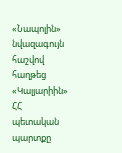«Նապոլին» նվազագույն հաշվով հաղթեց «Կալյարիին» ՀՀ պետական պարտքը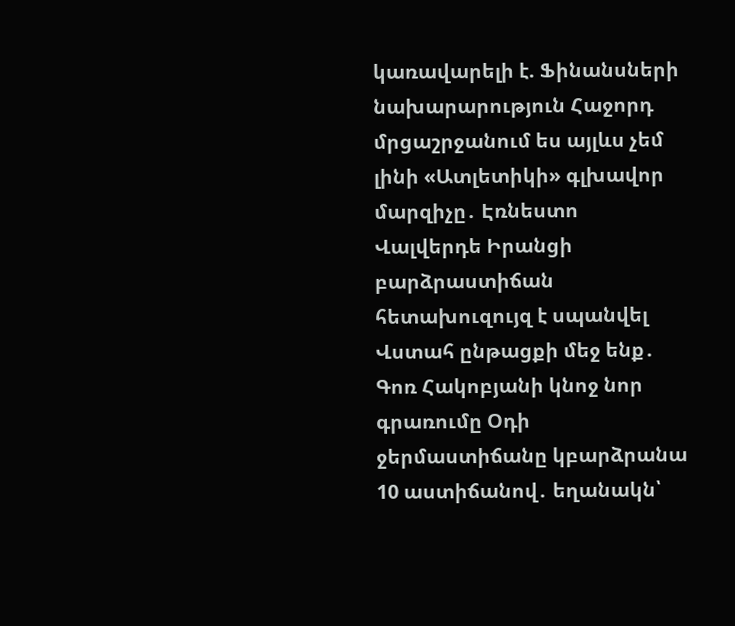կառավարելի է. Ֆինանսների նախարարություն Հաջորդ մրցաշրջանում ես այլևս չեմ լինի «Ատլետիկի» գլխավոր մարզիչը․ Էռնեստո Վալվերդե Իրանցի բարձրաստիճան հետախուզույզ է սպանվել Վստահ ընթացքի մեջ ենք․ Գոռ Հակոբյանի կնոջ նոր գրառումը Օդի ջերմաստիճանը կբարձրանա 10 աստիճանով․ եղանակն՝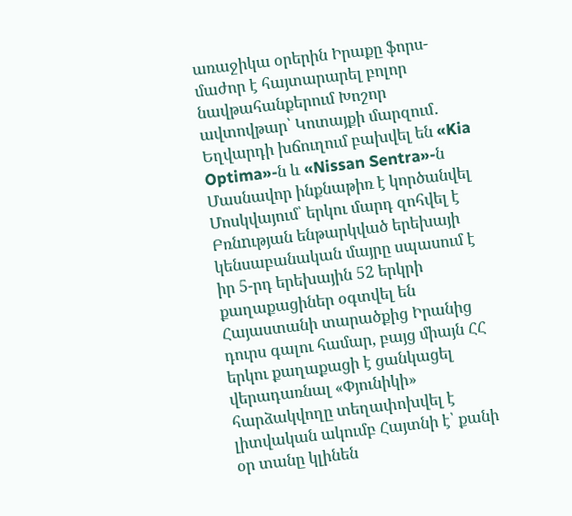առաջիկա օրերին Իրաքը ֆորս-մաժոր է հայտարարել բոլոր նավթահանքերում Խոշոր ավտովթար՝ Կոտայքի մարզում․ Եղվարդի խճուղում բախվել են «Kia Optima»-ն և «Nissan Sentra»-ն Մասնավոր ինքնաթիռ է կործանվել Մոսկվայում՝ երկու մարդ զոհվել է Բռնnւթյան ենթարկված երեխայի կենսաբանական մայրը սպասում է իր 5-րդ երեխային 52 երկրի քաղաքացիներ օգտվել են Հայաստանի տարածքից Իրանից դուրս գալու համար, բայց միայն ՀՀ երկու քաղաքացի է ցանկացել վերադառնալ «Փյունիկի» հարձակվողը տեղափոխվել է լիտվական ակումբ Հայտնի է՝ քանի օր տանը կլինեն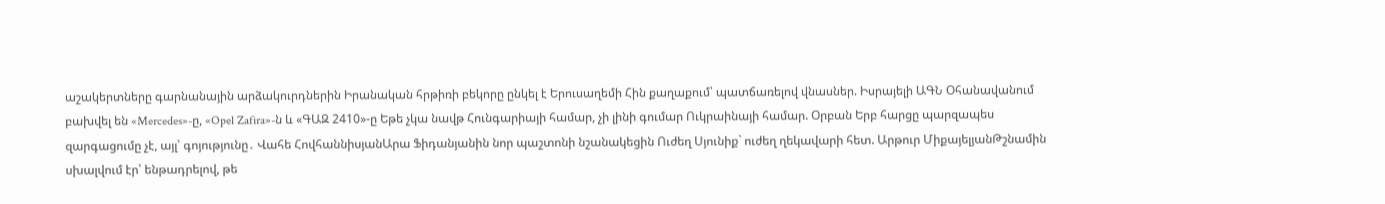աշակերտները գարնանային արձակուրդներին Իրանական հրթիռի բեկորը ընկել է Երուսաղեմի Հին քաղաքում՝ պատճառելով վնասներ. Իսրայելի ԱԳՆ Օհանավանում բախվել են «Mercedes»-ը, «Opel Zafira»-ն և «ԳԱԶ 2410»-ը Եթե չկա նավթ Հունգարիայի համար, չի լինի գումար Ուկրաինայի համար. Օրբան Երբ հարցը պարզապես զարգացումը չէ, այլ՝ գոյությունը․ Վահե ՀովհաննիսյանԱրա Ֆիդանյանին նոր պաշտոնի նշանակեցին Ուժեղ Սյունիք` ուժեղ ղեկավարի հետ. Արթուր ՄիքայելյանԹշնամին սխալվում էր՝ ենթադրելով, թե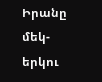Իրանը մեկ-երկու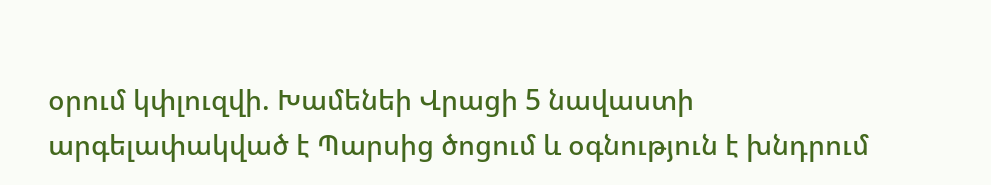օրում կփլուզվի. Խամենեի Վրացի 5 նավաստի արգելափակված է Պարսից ծոցում և օգնություն է խնդրում